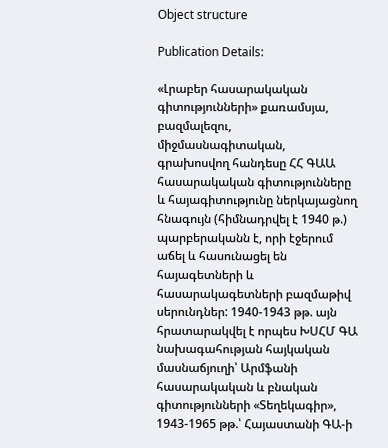Object structure

Publication Details:

«Լրաբեր հասարակական գիտությունների» քառամսյա, բազմալեզու, միջմասնագիտական, գրախոսվող հանդեսը ՀՀ ԳԱԱ հասարակական գիտությունները և հայագիտությունը ներկայացնող հնագույն (հիմնադրվել է 1940 թ.) պարբերականն է, որի էջերում աճել և հասունացել են հայագետների և հասարակագետների բազմաթիվ սերունդներ: 1940-1943 թթ. այն հրատարակվել է որպես ԽՍՀՄ ԳԱ նախագահության հայկական մասնաճյուղի՝ Արմֆանի հասարակական և բնական գիտությունների «Տեղեկագիր», 1943-1965 թթ.՝ Հայաստանի ԳԱ-ի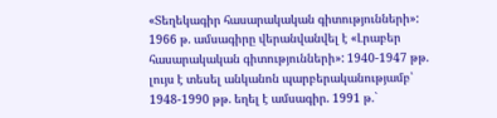«Տեղեկագիր հասարակական գիտությունների»: 1966 թ. ամսագիրը վերանվանվել է «Լրաբեր հասարակական գիտությունների»: 1940-1947 թթ. լույս է տեսել անկանոն պարբերականությամբ՝ 1948-1990 թթ. եղել է ամսագիր. 1991 թ.`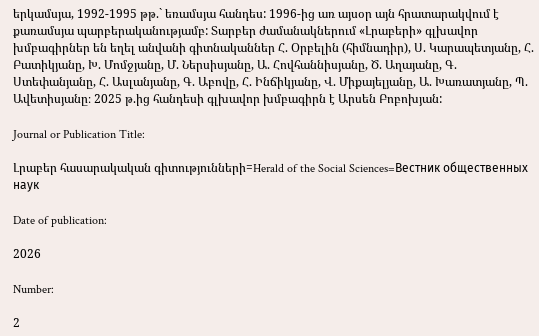երկամսյա, 1992-1995 թթ.` եռամսյա հանդես: 1996-ից առ այսօր այն հրատարակվում է քառամսյա պարբերականությամբ: Տարբեր ժամանակներում «Լրաբերի» գլխավոր խմբագիրներ են եղել անվանի գիտնականներ Հ. Օրբելին (հիմնադիր), Ս. Կարապետյանը, Հ. Բատիկյանը, Խ. Մոմջյանը, Մ. Ներսիսյանը, Ա. Հովհաննիսյանը, Ծ. Աղայանը, Գ. Ստեփանյանը, Հ. Ասլանյանը, Գ. Աբովը, Հ. Ինճիկյանը, Վ. Միքայելյանը, Ա. Խառատյանը, Պ. Ավետիսյանը։ 2025 թ.ից հանդեսի գլխավոր խմբագիրն է Արսեն Բոբոխյան:

Journal or Publication Title:

Լրաբեր հասարակական գիտությունների=Herald of the Social Sciences=Вестник общественных наук

Date of publication:

2026

Number:

2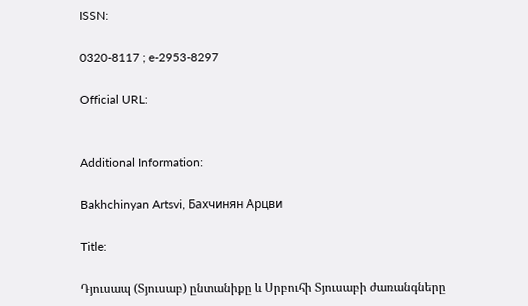ISSN:

0320-8117 ; e-2953-8297

Official URL:


Additional Information:

Bakhchinyan Artsvi, Бахчинян Арцви

Title:

Դյուսապ (Տյուսաբ) ընտանիքը և Սրբուհի Տյուսաբի ժառանգները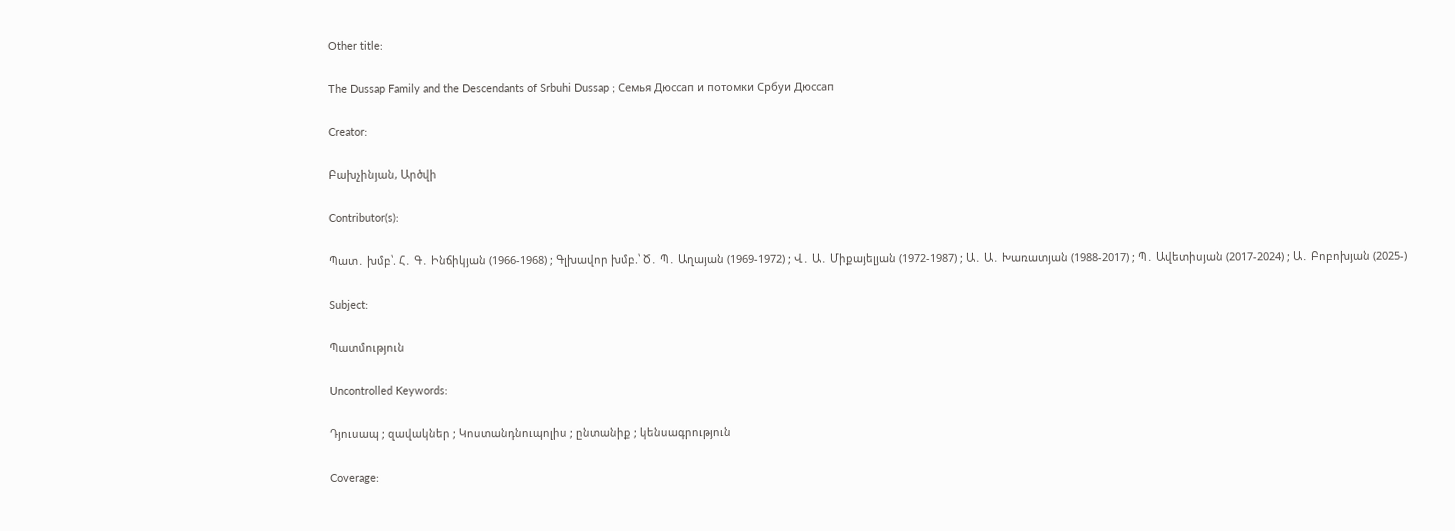Other title:

The Dussap Family and the Descendants of Srbuhi Dussap ; Семья Дюссап и потомки Србуи Дюссап

Creator:

Բախչինյան, Արծվի

Contributor(s):

Պատ․ խմբ՝. Հ․ Գ․ Ինճիկյան (1966-1968) ; Գլխավոր խմբ.՝ Ծ․ Պ․ Աղայան (1969-1972) ; Վ․ Ա․ Միքայելյան (1972-1987) ; Ա․ Ա․ Խառատյան (1988-2017) ; Պ․ Ավետիսյան (2017-2024) ; Ա․ Բոբոխյան (2025-)

Subject:

Պատմություն

Uncontrolled Keywords:

Դյուսապ ; զավակներ ; Կոստանդնուպոլիս ; ընտանիք ; կենսագրություն

Coverage: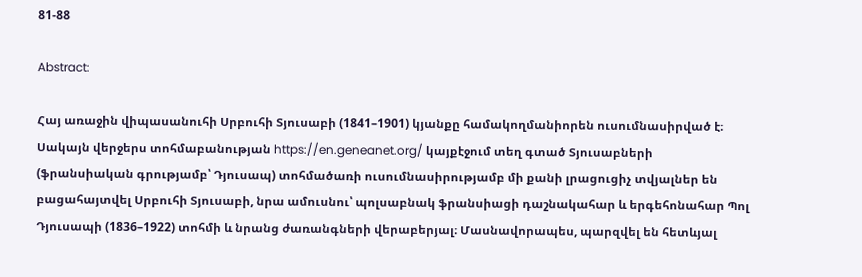81-88

Abstract:

Հայ առաջին վիպասանուհի Սրբուհի Տյուսաբի (1841–1901) կյանքը համակողմանիորեն ուսումնասիրված է։ Սակայն վերջերս տոհմաբանության https://en.geneanet.org/ կայքէջում տեղ գտած Տյուսաբների (ֆրանսիական գրությամբ՝ Դյուսապ) տոհմածառի ուսումնասիրությամբ մի քանի լրացուցիչ տվյալներ են բացահայտվել Սրբուհի Տյուսաբի, նրա ամուսնու՝ պոլսաբնակ ֆրանսիացի դաշնակահար և երգեհոնահար Պոլ Դյուսապի (1836–1922) տոհմի և նրանց ժառանգների վերաբերյալ։ Մասնավորապես, պարզվել են հետևյալ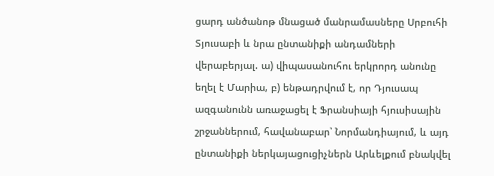ցարդ անծանոթ մնացած մանրամասները Սրբուհի Տյուսաբի և նրա ընտանիքի անդամների վերաբերյալ. ա) վիպասանուհու երկրորդ անունը եղել է Մարիա, բ) ենթադրվում է, որ Դյուսապ ազգանունն առաջացել է Ֆրանսիայի հյուսիսային շրջաններում, հավանաբար՝ Նորմանդիայում, և այդ ընտանիքի ներկայացուցիչներն Արևելքում բնակվել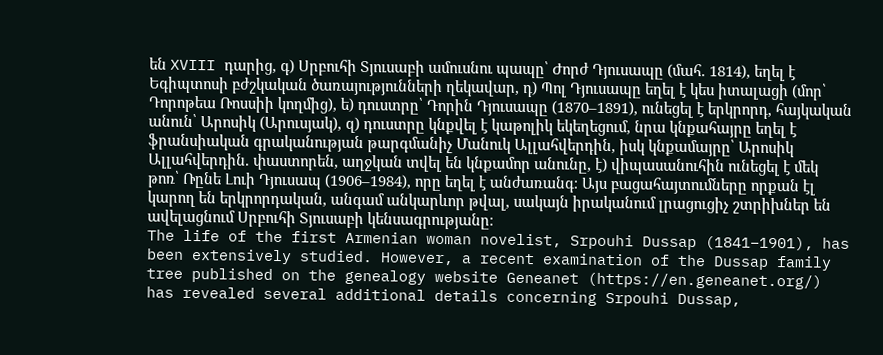են XVIII դարից, գ) Սրբուհի Տյուսաբի ամուսնու պապը՝ Ժորժ Դյուսապը (մահ. 1814), եղել է Եգիպտոսի բժշկական ծառայությունների ղեկավար, դ) Պոլ Դյուսապը եղել է կես իտալացի (մոր՝ Դորոթեա Ռոսսիի կողմից), ե) դուստրը՝ Դորին Դյուսապը (1870–1891), ունեցել է երկրորդ, հայկական անուն՝ Արոսիկ (Արուսյակ), զ) դուստրը կնքվել է կաթոլիկ եկեղեցում, նրա կնքահայրը եղել է ֆրանսիական գրականության թարգմանիչ Մանուկ Ալլահվերդին, իսկ կնքամայրը՝ Արոսիկ Ալլահվերդին. փաստորեն, աղջկան տվել են կնքամոր անունը, է) վիպասանուհին ունեցել է մեկ թոռ՝ Ռընե Լուի Դյուսապ (1906–1984), որը եղել է անժառանգ։ Այս բացահայտումները որքան էլ կարող են երկրորդական, անգամ անկարևոր թվալ, սակայն իրականում լրացուցիչ շտրիխներ են ավելացնում Սրբուհի Տյուսաբի կենսագրությանը։
The life of the first Armenian woman novelist, Srpouhi Dussap (1841–1901), has been extensively studied. However, a recent examination of the Dussap family tree published on the genealogy website Geneanet (https://en.geneanet.org/) has revealed several additional details concerning Srpouhi Dussap,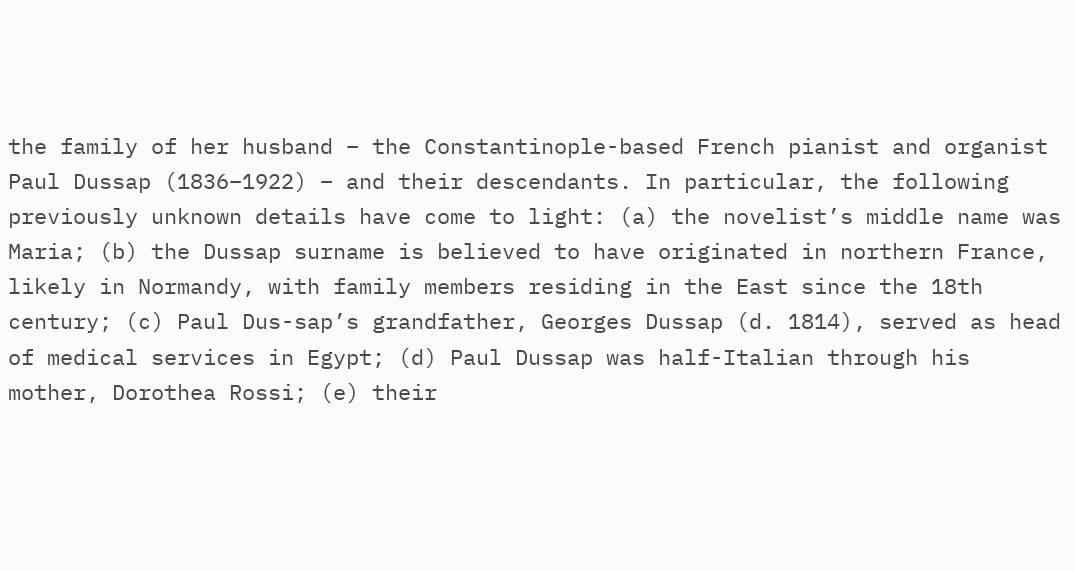the family of her husband – the Constantinople-based French pianist and organist Paul Dussap (1836–1922) – and their descendants. In particular, the following previously unknown details have come to light: (a) the novelist’s middle name was Maria; (b) the Dussap surname is believed to have originated in northern France, likely in Normandy, with family members residing in the East since the 18th century; (c) Paul Dus-sap’s grandfather, Georges Dussap (d. 1814), served as head of medical services in Egypt; (d) Paul Dussap was half-Italian through his mother, Dorothea Rossi; (e) their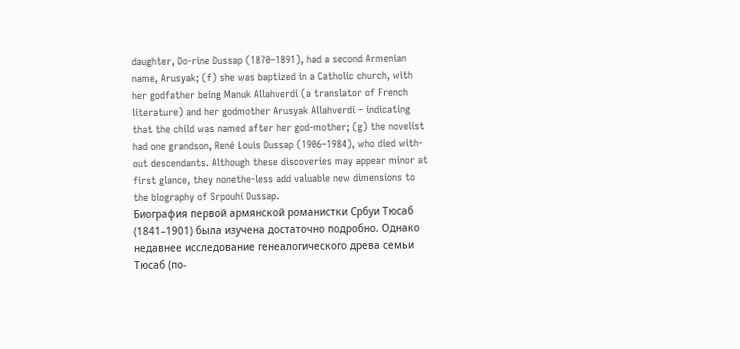daughter, Do-rine Dussap (1870–1891), had a second Armenian name, Arusyak; (f) she was baptized in a Catholic church, with her godfather being Manuk Allahverdi (a translator of French literature) and her godmother Arusyak Allahverdi – indicating that the child was named after her god-mother; (g) the novelist had one grandson, René Louis Dussap (1906–1984), who died with-out descendants. Although these discoveries may appear minor at first glance, they nonethe-less add valuable new dimensions to the biography of Srpouhi Dussap.
Биография первой армянской романистки Србуи Тюсаб (1841–1901) была изучена достаточно подробно. Однако недавнее исследование генеалогического древа семьи Тюсаб (по-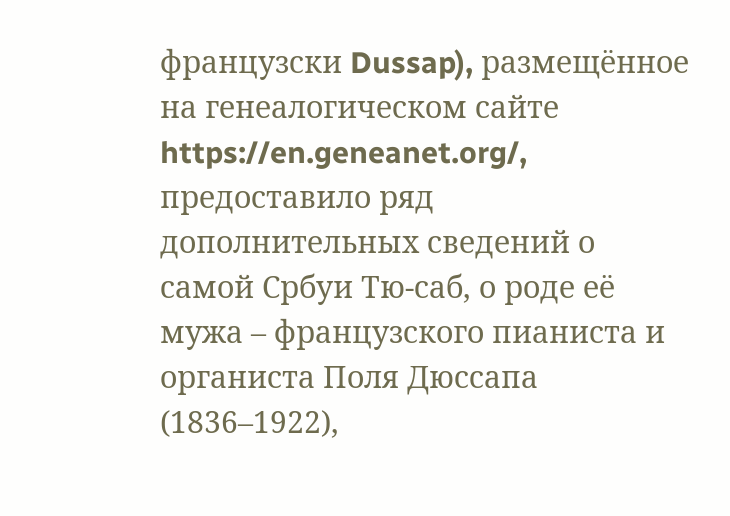французски Dussap), размещённое на генеалогическом сайте https://en.geneanet.org/, предоставило ряд дополнительных сведений о самой Србуи Тю-саб, о роде её мужа – французского пианиста и органиста Поля Дюссапа (1836–1922),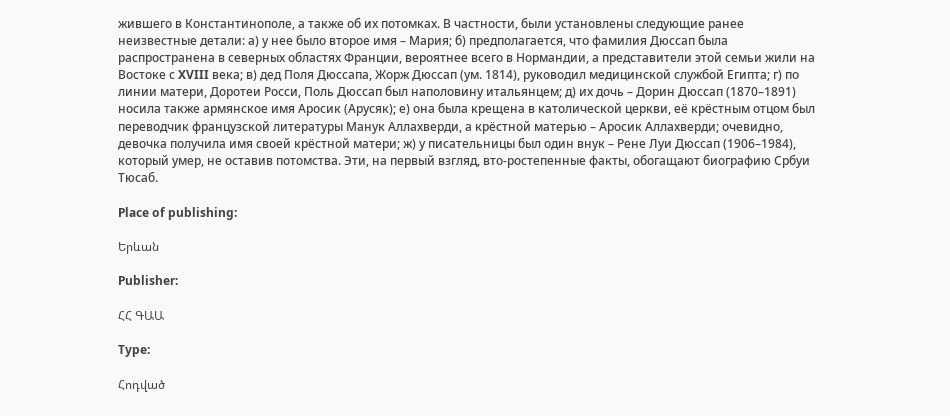жившего в Константинополе, а также об их потомках. В частности, были установлены следующие ранее неизвестные детали: а) у нee было второе имя – Мария; б) предполагается, что фамилия Дюссап была распространена в северных областях Франции, вероятнее всего в Нормандии, а представители этой семьи жили на Востоке с XVIII века; в) дед Поля Дюссапа, Жорж Дюссап (ум. 1814), руководил медицинской службой Египта; г) по линии матери, Доротеи Росси, Поль Дюссап был наполовину итальянцем; д) их дочь – Дорин Дюссап (1870–1891) носила также армянское имя Аросик (Арусяк); е) она была крещена в католической церкви, её крёстным отцом был переводчик французской литературы Манук Аллахверди, а крёстной матерью – Аросик Аллахверди; очевидно, девочка получила имя своей крёстной матери; ж) у писательницы был один внук – Рене Луи Дюссап (1906–1984), который умер, не оставив потомства. Эти, на первый взгляд, вто-ростепенные факты, обогaщают биографию Србуи Тюсаб.

Place of publishing:

Երևան

Publisher:

ՀՀ ԳԱԱ

Type:

Հոդված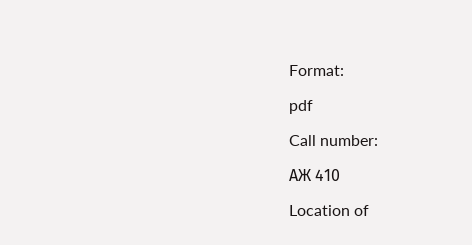Format:

pdf

Call number:

АЖ 410

Location of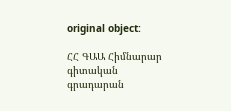original object:

ՀՀ ԳԱԱ Հիմնարար գիտական գրադարան